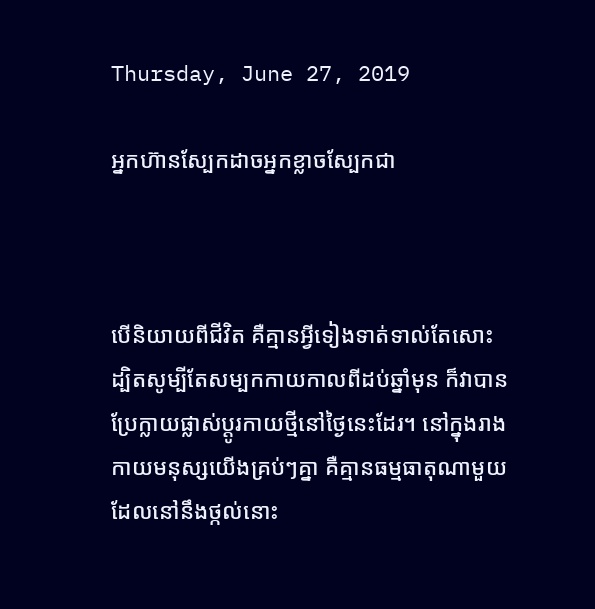Thursday, June 27, 2019

អ្នកហ៊ានស្បែកដាចអ្នកខ្លាចស្បែកជា



បើនិយាយពីជីវិត គឺគ្មានអ្វីទៀងទាត់ទាល់តែសោះ ដ្បិតសូម្បីតែសម្បកកាយកាលពីដប់ឆ្នាំមុន ក៏វាបានប្រែក្លាយផ្លាស់ប្តូរកាយថ្មីនៅថ្ងៃនេះដែរ។ នៅក្នុងរាងកាយមនុស្សយើងគ្រប់ៗគ្នា គឺគ្មានធម្មធាតុណាមួយដែលនៅនឹងថ្កល់នោះ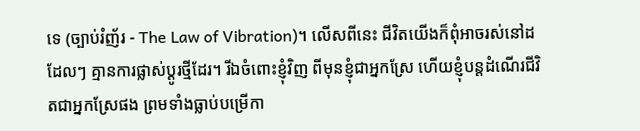ទេ (ច្បាប់រំញ័រ - The Law of Vibration)។ លើសពីនេះ ជីវិតយើងក៏ពុំអាចរស់នៅដដែលៗ គ្មានការផ្លាស់ប្តូរថ្មីដែរ។ រីឯចំពោះខ្ញុំវិញ ពីមុនខ្ញុំជាអ្នកស្រែ ហើយខ្ញុំបន្តដំណើរជីវិតជាអ្នកស្រែផង ព្រមទាំងធ្លាប់បម្រើកា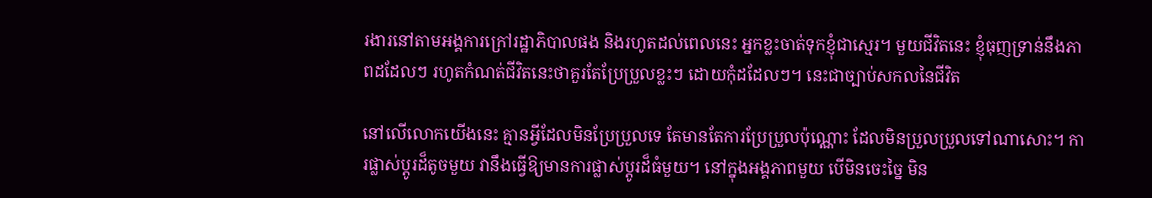រងារនៅតាមអង្គការក្រៅរដ្ឋាភិបាលផង និងរហូតដល់ពេលនេះ អ្នកខ្លះចាត់ទុកខ្ញុំជាស្មេរ។ មួយជីវិតនេះ ខ្ញុំធុញទ្រាន់នឹងភាពដដែលៗ រហូតកំណត់ជីវិតនេះថាគួរតែប្រែប្រួលខ្លះៗ ដោយកុំដដែលៗ។ នេះជាច្បាប់សកលនៃជីវិត

នៅលើលោកយើងនេះ គ្មានអ្វីដែលមិនប្រែប្រួលទេ តែមានតែការប្រែប្រួលប៉ុណ្ណោះ ដែលមិនប្រួលប្រួលទៅណាសោះ។ ការផ្លាស់ប្តូរដ៏តូចមួយ វានឹងធ្វើឱ្យមានការផ្លាស់ប្តូរដ៏ធំមួយ។ នៅក្នុងអង្គភាពមួយ បើមិនចេះច្នៃ មិន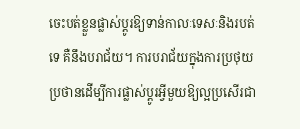ចេះបត់ខ្លួនផ្លាស់ប្តូរឱ្យទាន់កាលៈទេសៈនិងរបត់ទេ គឺនឹងបរាជ័យ។ ការបរាជ័យក្នុងការប្រថុយប្រថានដើម្បីការផ្លាស់ប្តូរអ្វីមួយឱ្យល្អប្រសើរជា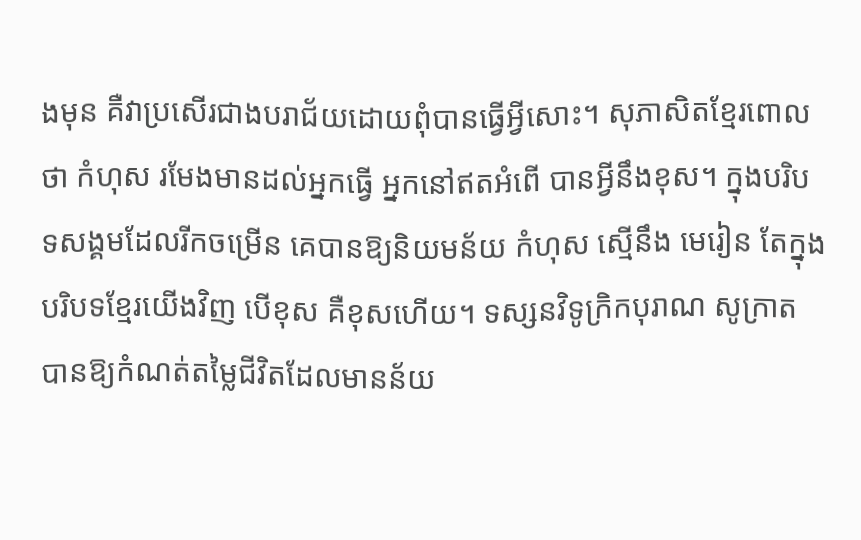ងមុន គឺវាប្រសើរជាងបរាជ័យដោយពុំបានធ្វើអ្វីសោះ។ សុភាសិតខ្មែរពោលថា កំហុស រមែងមានដល់អ្នកធ្វើ អ្នកនៅឥតអំពើ បានអ្វីនឹងខុស។ ក្នុងបរិបទសង្គមដែលរីកចម្រើន គេបានឱ្យនិយមន័យ កំហុស ស្មើនឹង មេរៀន តែក្នុងបរិបទខ្មែរយើងវិញ បើខុស គឺខុសហើយ។ ទស្សនវិទូក្រិកបុរាណ សូក្រាត បានឱ្យកំណត់តម្លៃជីវិតដែលមានន័យ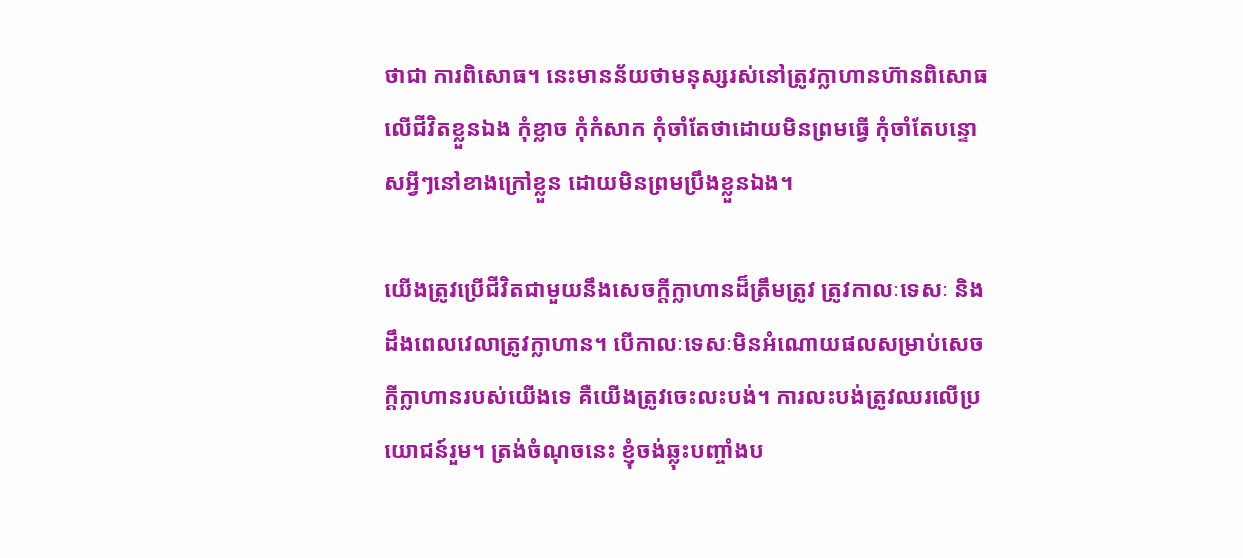ថាជា ការពិសោធ។ នេះមានន័យថាមនុស្សរស់នៅត្រូវក្លាហានហ៊ានពិសោធលើជីវិតខ្លួនឯង កុំខ្លាច កុំកំសាក កុំចាំតែថាដោយមិនព្រមធ្វើ កុំចាំតែបន្ទោសអ្វីៗនៅខាងក្រៅខ្លួន ដោយមិនព្រមប្រឹងខ្លួនឯង។

យើងត្រូវប្រើជីវិតជាមួយនឹងសេចក្តីក្លាហានដ៏ត្រឹមត្រូវ ត្រូវកាលៈទេសៈ និងដឹងពេលវេលាត្រូវក្លាហាន។ បើកាលៈទេសៈមិនអំណោយផលសម្រាប់សេចក្តីក្លាហានរបស់យើងទេ គឺយើងត្រូវចេះលះបង់។ ការលះបង់ត្រូវឈរលើប្រយោជន៍រួម។ ត្រង់ចំណុចនេះ ខ្ញុំចង់ឆ្លុះបញ្ចាំងប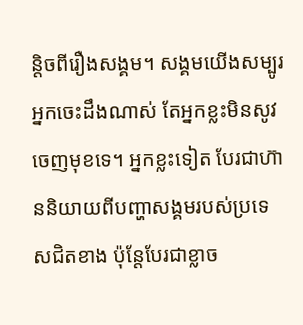ន្តិចពីរឿងសង្គម។ សង្គមយើងសម្បូរអ្នកចេះដឹងណាស់ តែអ្នកខ្លះមិនសូវចេញមុខទេ។ អ្នកខ្លះទៀត បែរជាហ៊ាននិយាយពីបញ្ហាសង្គមរបស់ប្រទេសជិតខាង ប៉ុន្តែបែរជាខ្លាច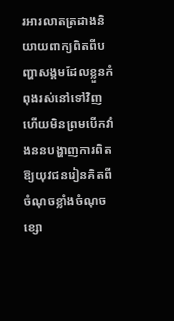រអារលាតត្រដាងនិយាយពាក្យពិតពីបញ្ហាសង្គមដែលខ្លួនកំពុងរស់នៅទៅវិញ ហើយមិនព្រមបើកវាំងននបង្ហាញការពិតឱ្យយុវជនរៀនគិតពីចំណុចខ្លាំងចំណុចខ្សោ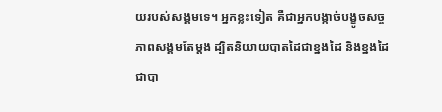យរបស់សង្គមទេ។ អ្នកខ្លះទៀត គឺជាអ្នកបង្កាច់បង្ខូចសច្ចភាពសង្គមតែម្តង ដ្បិតនិយាយបាតដៃជាខ្នងដៃ និងខ្នងដៃជាបា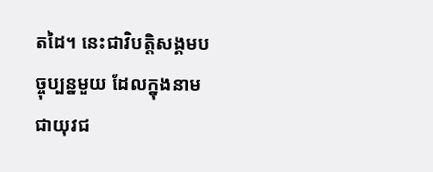តដៃ។ នេះជាវិបត្តិសង្គមបច្ចុប្បន្នមួយ ដែលក្នុងនាមជាយុវជ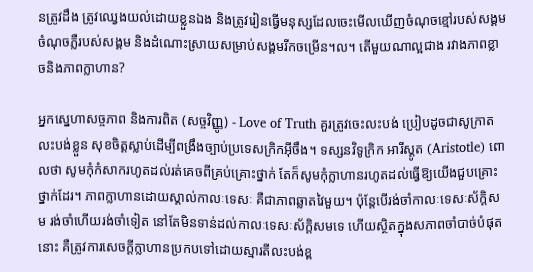នត្រូវដឹង ត្រូវឈ្វេងយល់ដោយខ្លួនឯង និងត្រូវរៀនធ្វើមនុស្សដែលចេះមើលឃើញចំណុចខ្មៅរបស់សង្គម ចំណុចភ្លឺរបស់សង្គម និងដំណោះស្រាយសម្រាប់សង្គមរីកចម្រើន។ល។ តើមួយណាល្អជាង រវាងភាពខ្លាចនិងភាពក្លាហាន?

អ្នកស្នេហាសច្ចភាព និងការពិត (សច្ចវិញ្ញូ) - Love of Truth គួរត្រូវចេះលះបង់ ប្រៀបដូចជាសូក្រាតលះបង់ខ្លួន សុខចិត្តស្លាប់ដើម្បីពង្រឹងច្បាប់ប្រទេសក្រិកអ៊ីចឹង។ ទស្សនវិទូក្រិក អារីស្តូត (Aristotle) ពោលថា សូមកុំកំសាករហូតដល់រត់គេចពីគ្រប់គ្រោះថ្នាក់ តែក៏សូមកុំក្លាហានរហូតដល់ធ្វើឱ្យយើងជួបគ្រោះថ្នាក់ដែរ។ ភាពក្លាហានដោយស្គាល់កាលៈទេសៈ គឺជាភាពឆ្លាតវៃមួយ។ ប៉ុន្តែបើរង់ចាំកាលៈទេសៈស័ក្ដិសម រង់ចាំហើយរង់ចាំទៀត នៅតែមិនទាន់ដល់កាលៈទេសៈស័ក្ដិសមទេ ហើយស្ថិតក្នុងសភាពចាំបាច់បំផុតនោះ គឺត្រូវការសេចក្តីក្លាហានប្រកបទៅដោយស្មារតីលះបង់ខ្ព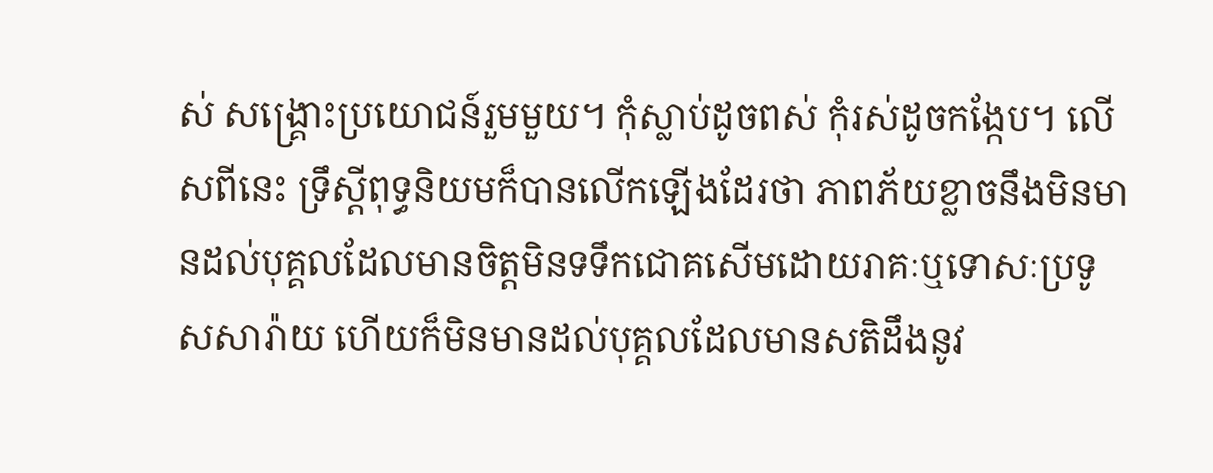ស់ សង្គ្រោះប្រយោជន៍រួមមួយ។ កុំស្លាប់ដូចពស់ កុំរស់ដូចកង្កែប។ លើសពីនេះ ទ្រឹស្តីពុទ្ធនិយមក៏បានលើកឡើងដែរថា ភាពភ័យខ្លាចនឹងមិនមានដល់បុគ្គលដែលមានចិត្តមិនទទឹកជោគសើមដោយរាគៈឬទោសៈប្រទូសសារ៉ាយ ហើយក៏មិនមានដល់បុគ្គលដែលមានសតិដឹងនូវ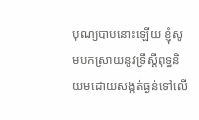បុណ្យបាបនោះឡើយ ខ្ញុំសូមបកស្រាយនូវទ្រឹស្តីពុទ្ធនិយមដោយសង្កត់ធ្ងន់ទៅលើ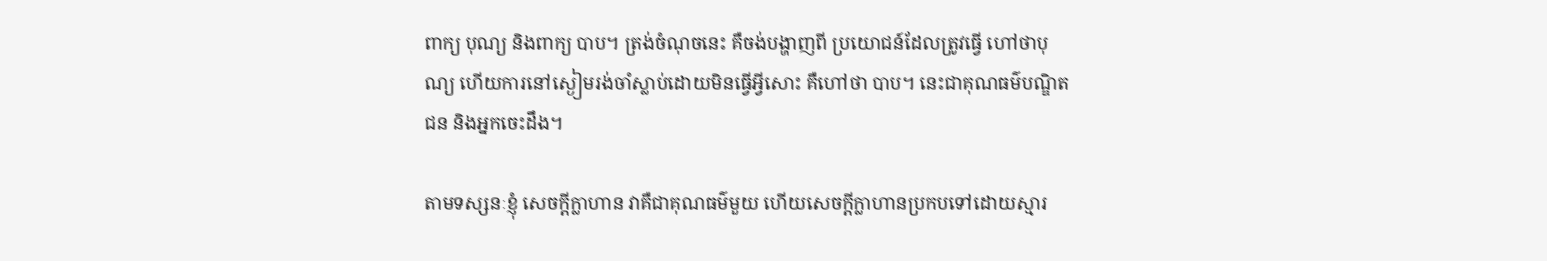ពាក្យ បុណ្យ និងពាក្យ បាប។ ត្រង់ចំណុចនេះ គឺចង់បង្ហាញពី ប្រយោជន៍ដែលត្រូវធ្វើ ហៅថាបុណ្យ ហើយការនៅស្ងៀមរង់ចាំស្លាប់ដោយមិនធ្វើអ្វីសោះ គឺហៅថា បាប។ នេះជាគុណធម៌បណ្ឌិតជន និងអ្នកចេះដឹង។

តាមទស្សនៈខ្ញុំ សេចក្តីក្លាហាន វាគឺជាគុណធម៌មួយ ហើយសេចក្តីក្លាហានប្រកបទៅដោយស្មារ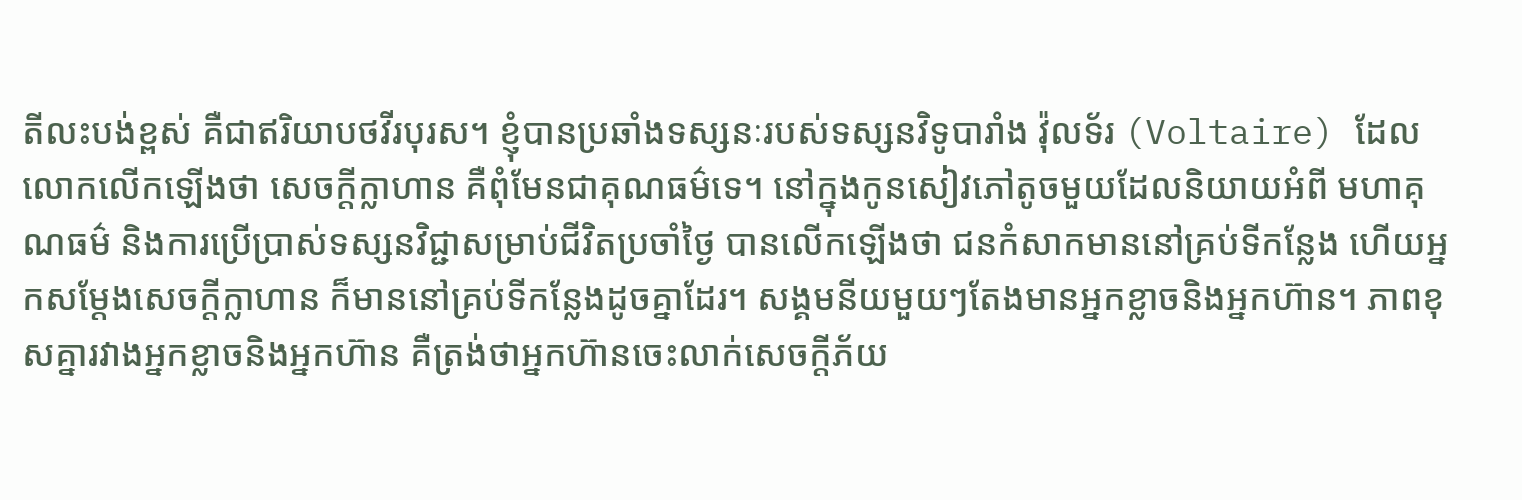តីលះបង់ខ្ពស់ គឺជាឥរិយាបថវីរបុរស។ ខ្ញុំបានប្រឆាំងទស្សនៈរបស់ទស្សនវិទូបារាំង វ៉ុលទ័រ (Voltaire) ដែលលោកលើកឡើងថា សេចក្តីក្លាហាន គឺពុំមែនជាគុណធម៌ទេ។ នៅក្នុងកូនសៀវភៅតូចមួយដែលនិយាយអំពី មហាគុណធម៌ និងការប្រើប្រាស់ទស្សនវិជ្ជាសម្រាប់ជីវិតប្រចាំថ្ងៃ បានលើកឡើងថា ជនកំសាកមាននៅគ្រប់ទីកន្លែង ហើយអ្នកសម្តែងសេចក្តីក្លាហាន ក៏មាននៅគ្រប់ទីកន្លែងដូចគ្នាដែរ។ សង្គមនីយមួយៗតែងមានអ្នកខ្លាចនិងអ្នកហ៊ាន។ ភាពខុសគ្នារវាងអ្នកខ្លាចនិងអ្នកហ៊ាន គឺត្រង់ថាអ្នកហ៊ានចេះលាក់សេចក្តីភ័យ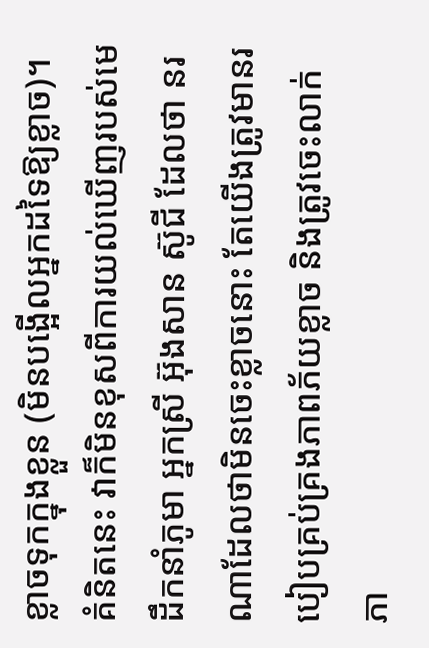ខ្លាចទុកក្នុងខ្លួន (មិនបង្អើលអ្នកដទៃឱ្យខ្លាច)។ គំនិតនេះ វាក៏មិនខុសពីការយល់ឃើញរបស់មេដឹកនាំភូមា អ្នកស្រី អ៊ុងសាន ស៊ូជី ដែលថា នរណាដែលថាមិនចេះខ្លាចនោះ តែយើងត្រូវមានរបៀបគ្រប់គ្រងភាពភ័យខ្លាច និងត្រូវចេះលាក់ភា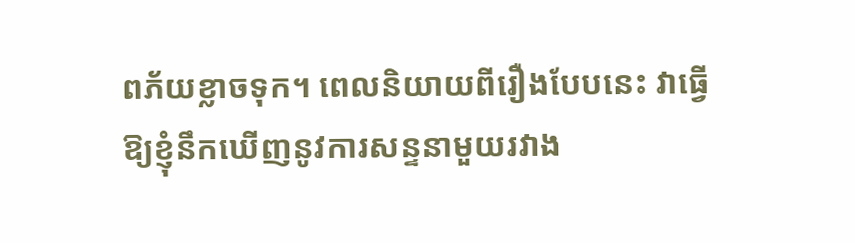ពភ័យខ្លាចទុក។ ពេលនិយាយពីរឿងបែបនេះ វាធ្វើឱ្យខ្ញុំនឹកឃើញនូវការសន្ទនាមួយរវាង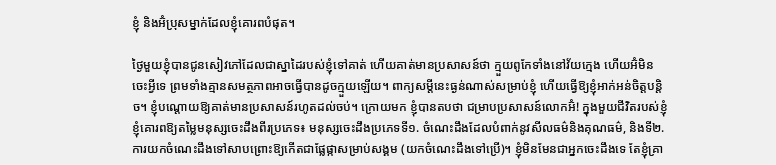ខ្ញុំ និងអ៊ំប្រុសម្នាក់ដែលខ្ញុំគោរពបំផុត។

ថ្ងៃមួយខ្ញុំបានជូនសៀវភៅដែលជាស្នាដៃរបស់ខ្ញុំទៅគាត់ ហើយគាត់មានប្រសាសន៍ថា ក្មួយពូកែទាំងនៅវ័យក្មេង ហើយអ៊ំមិនចេះអ្វីទេ ព្រមទាំងគ្មានសមត្ថភាពអាចធ្វើបានដូចក្មួយឡើយ។ ពាក្យសម្តីនេះធ្ងន់ណាស់សម្រាប់ខ្ញុំ ហើយធ្វើឱ្យខ្ញុំអាក់អន់ចិត្តបន្តិច។ ខ្ញុំបណ្តោយឱ្យគាត់មានប្រសាសន៍រហូតដល់ចប់។ ក្រោយមក ខ្ញុំបានតបថា ជម្រាបប្រសាសន៍លោកអ៊ំ! ក្នុងមួយជីវិតរបស់ខ្ញុំ ខ្ញុំគោរពឱ្យតម្លៃមនុស្សចេះដឹងពីរប្រភេទ៖ មនុស្សចេះដឹងប្រភេទទី១. ចំណេះដឹងដែលបំពាក់នូវសីលធម៌និងគុណធម៌, និងទី២. ការយកចំណេះដឹងទៅសាបព្រោះឱ្យកើតជាផ្លែផ្កាសម្រាប់សង្គម (យកចំណេះដឹងទៅប្រើ)។ ខ្ញុំមិនមែនជាអ្នកចេះដឹងទេ តែខ្ញុំគ្រា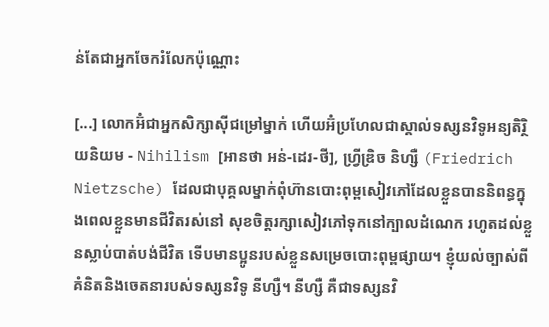ន់តែជាអ្នកចែករំលែកប៉ុណ្ណោះ

[...] លោកអ៊ំជាអ្នកសិក្សាស៊ីជម្រៅម្នាក់ ហើយអ៊ំប្រហែលជាស្គាល់ទស្សនវិទូអន្យតិរ្ថិយនិយម - Nihilism [អានថា អន់-ដេរ-ថី], ហ្វ្រីឌ្រិច និហ្សឺ (Friedrich Nietzsche) ដែលជាបុគ្គលម្នាក់ពុំហ៊ានបោះពុម្ពសៀវភៅដែលខ្លួនបាននិពន្ធក្នុងពេលខ្លួនមានជីវិតរស់នៅ សុខចិត្តរក្សាសៀវភៅទុកនៅក្បាលដំណេក រហូតដល់ខ្លួនស្លាប់បាត់បង់ជីវិត ទើបមានប្អូនរបស់ខ្លួនសម្រេចបោះពុម្ពផ្សាយ។ ខ្ញុំយល់ច្បាស់ពីគំនិតនិងចេតនារបស់ទស្សនវិទូ នីហ្សឺ។ នីហ្សឺ គឺជាទស្សនវិ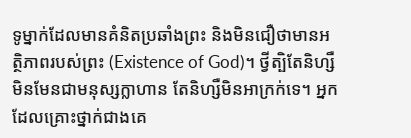ទូម្នាក់ដែលមានគំនិតប្រឆាំងព្រះ និងមិនជឿថាមានអត្ថិភាពរបស់ព្រះ (Existence of God)។ ថ្វីត្បិតែនិហ្សឺ មិនមែនជាមនុស្សក្លាហាន តែនិហ្សឺមិនអាក្រក់ទេ។ អ្នកដែលគ្រោះថ្នាក់ជាងគេ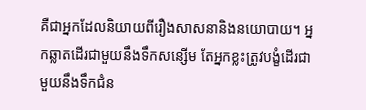គឺជាអ្នកដែលនិយាយពីរឿងសាសនានិងនយោបាយ។ អ្នកឆ្លាតដើរជាមួយនឹងទឹកសន្សើម តែអ្នកខ្លះត្រូវបង្ខំដើរជាមួយនឹងទឹកជំន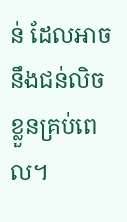ន់ ដែលអាចនឹងជន់លិចខ្លួនគ្រប់ពេល។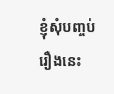ខ្ញុំសុំបញ្ចប់រឿងនេះ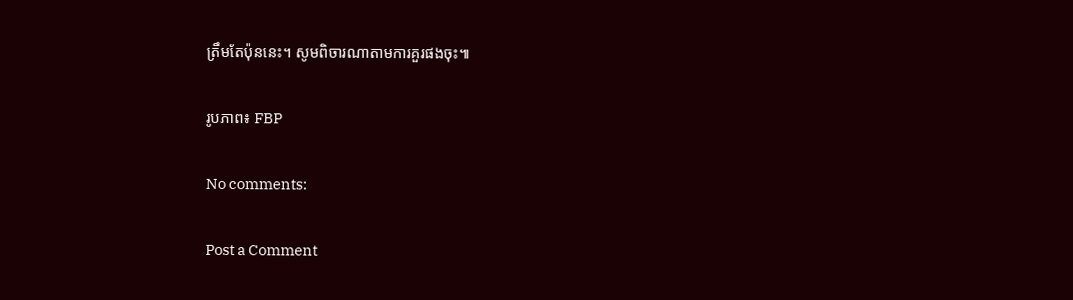ត្រឹមតែប៉ុននេះ។ សូមពិចារណាតាមការគួរផងចុះ៕

រូបភាព៖ FBP

No comments:

Post a Comment